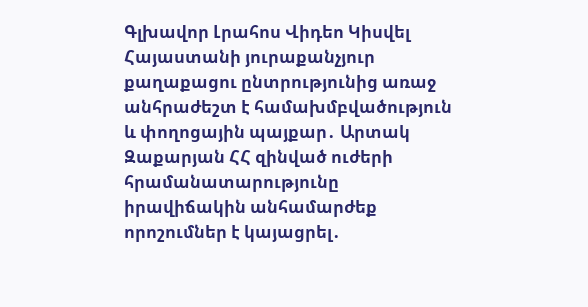Գլխավոր Լրահոս Վիդեո Կիսվել
Հայաստանի յուրաքանչյուր քաղաքացու ընտրությունից առաջ անհրաժեշտ է համախմբվածություն և փողոցային պայքար․ Արտակ Զաքարյան ՀՀ զինված ուժերի հրամանատարությունը իրավիճակին անհամարժեք որոշումներ է կայացրել․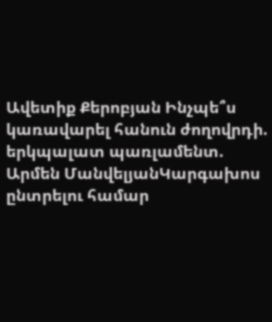Ավետիք Քերոբյան Ինչպե՞ս կառավարել հանուն ժողովրդի. երկպալատ պառլամենտ. Արմեն ՄանվելյանԿարգախոս ընտրելու համար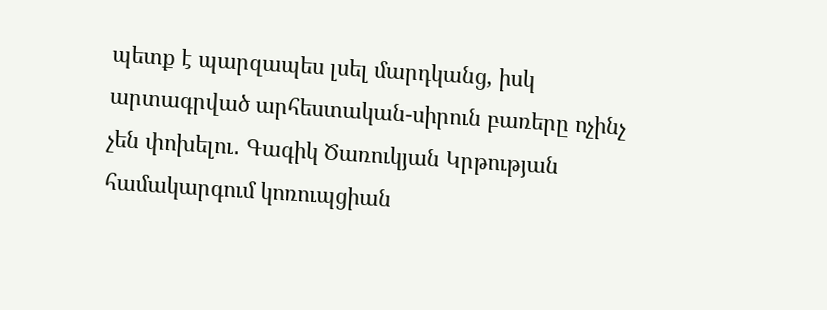պետք է պարզապես լսել մարդկանց, իսկ արտագրված արհեստական-սիրուն բառերը ոչինչ չեն փոխելու․ Գագիկ Ծառուկյան Կրթության համակարգում կոռուպցիան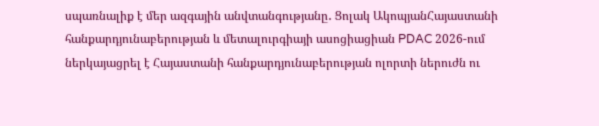սպառնալիք է մեր ազգային անվտանգությանը․ Ցոլակ ԱկոպյանՀայաստանի հանքարդյունաբերության և մետալուրգիայի ասոցիացիան PDAC 2026-ում ներկայացրել է Հայաստանի հանքարդյունաբերության ոլորտի ներուժն ու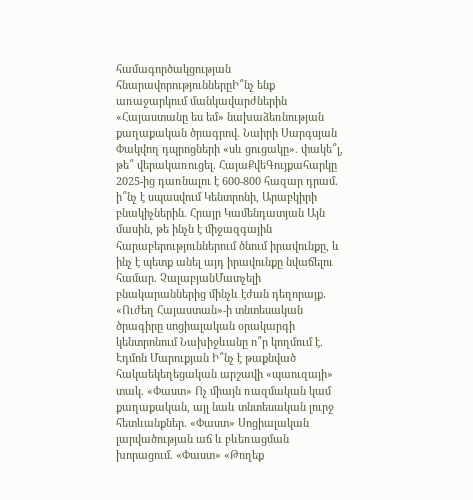համագործակցության հնարավորություններըԻ՞նչ ենք առաջարկում մանկավարժներին «Հայաստանը ես եմ» նախաձեռնության քաղաքական ծրագրով. Նաիրի Սարգսյան Փակվող դպրոցների «սև ցուցակը». փակե՞լ, թե՞ վերակառուցել. ՀայաՔվեԳույքահարկը 2025-ից դառնալու է 600-800 հազար դրամ. ի՞նչ է սպասվում Կենտրոնի, Արաբկիրի բնակիչներին. Հրայր Կամենդատյան Այն մասին, թե ինչն է միջազգային հարաբերություններում ծնում իրավունքը, և ինչ է պետք անել այդ իրավունքը նվաճելու համար. ՉալաբյանՄատչելի բնակարաններից մինչև էժան դեղորայք․ «Ուժեղ Հայաստան»-ի տնտեսական ծրագիրը սոցիալական օրակարգի կենտրոնում Նախիջևանը ո՞ր կողմում է. Էդմոն Մարուքյան Ի՞նչ է թաքնված հակաեկեղեցական արշավի «պաուզայի» տակ. «Փաստ» Ոչ միայն ռազմական կամ քաղաքական, այլ նաև տնտեսական լուրջ հետևանքներ. «Փաստ» Սոցիալական լարվածության աճ և բևեռացման խորացում. «Փաստ» «Թողեք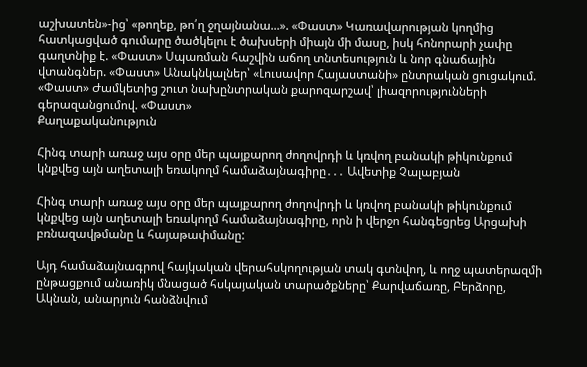աշխատեն»-ից՝ «թողեք, թո՛ղ ջղայնանա...». «Փաստ» Կառավարության կողմից հատկացված գումարը ծածկելու է ծախսերի միայն մի մասը, իսկ հոնորարի չափը գաղտնիք է. «Փաստ» Սպառման հաշվին աճող տնտեսություն և նոր գնաճային վտանգներ. «Փաստ» Անակնկալներ՝ «Լուսավոր Հայաստանի» ընտրական ցուցակում. «Փաստ» Ժամկետից շուտ նախընտրական քարոզարշավ՝ լիազորությունների գերազանցումով. «Փաստ»
Քաղաքականություն

Հինգ տարի առաջ այս օրը մեր պայքարող ժողովրդի և կռվող բանակի թիկունքում կնքվեց այն աղետալի եռակողմ համաձայնագիրը․․․ Ավետիք Չալաբյան

Հինգ տարի առաջ այս օրը մեր պայքարող ժողովրդի և կռվող բանակի թիկունքում կնքվեց այն աղետալի եռակողմ համաձայնագիրը, որն ի վերջո հանգեցրեց Արցախի բռնազավթմանը և հայաթափմանը:

Այդ համաձայնագրով հայկական վերահսկողության տակ գտնվող, և ողջ պատերազմի ընթացքում անառիկ մնացած հսկայական տարածքները՝ Քարվաճառը, Բերձորը, Ակնան, անարյուն հանձնվում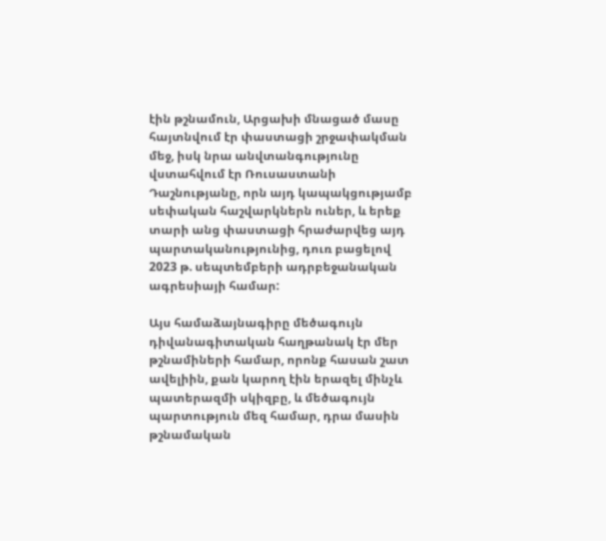էին թշնամուն, Արցախի մնացած մասը հայտնվում էր փաստացի շրջափակման մեջ, իսկ նրա անվտանգությունը վստահվում էր Ռուսաստանի Դաշնությանը, որն այդ կապակցությամբ սեփական հաշվարկներն ուներ, և երեք տարի անց փաստացի հրաժարվեց այդ պարտականությունից, դուռ բացելով 2023 թ. սեպտեմբերի ադրբեջանական ագրեսիայի համար:

Այս համաձայնագիրը մեծագույն դիվանագիտական հաղթանակ էր մեր թշնամիների համար, որոնք հասան շատ ավելիին, քան կարող էին երազել մինչև պատերազմի սկիզբը, և մեծագույն պարտություն մեզ համար, դրա մասին թշնամական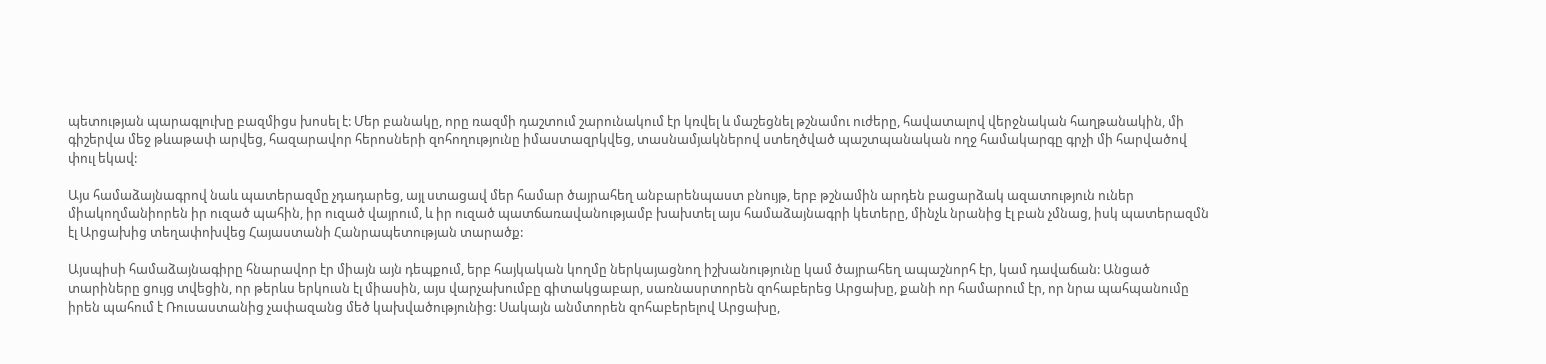պետության պարագլուխը բազմիցս խոսել է: Մեր բանակը, որը ռազմի դաշտում շարունակում էր կռվել և մաշեցնել թշնամու ուժերը, հավատալով վերջնական հաղթանակին, մի գիշերվա մեջ թևաթափ արվեց, հազարավոր հերոսների զոհողությունը իմաստազրկվեց, տասնամյակներով ստեղծված պաշտպանական ողջ համակարգը գրչի մի հարվածով փուլ եկավ:

Այս համաձայնագրով նաև պատերազմը չդադարեց, այլ ստացավ մեր համար ծայրահեղ անբարենպաստ բնույթ, երբ թշնամին արդեն բացարձակ ազատություն ուներ միակողմանիորեն իր ուզած պահին, իր ուզած վայրում, և իր ուզած պատճառավանությամբ խախտել այս համաձայնագրի կետերը, մինչև նրանից էլ բան չմնաց, իսկ պատերազմն էլ Արցախից տեղափոխվեց Հայաստանի Հանրապետության տարածք:

Այսպիսի համաձայնագիրը հնարավոր էր միայն այն դեպքում, երբ հայկական կողմը ներկայացնող իշխանությունը կամ ծայրահեղ ապաշնորհ էր, կամ դավաճան: Անցած տարիները ցույց տվեցին, որ թերևս երկուսն էլ միասին, այս վարչախումբը գիտակցաբար, սառնասրտորեն զոհաբերեց Արցախը, քանի որ համարում էր, որ նրա պահպանումը իրեն պահում է Ռուսաստանից չափազանց մեծ կախվածությունից: Սակայն անմտորեն զոհաբերելով Արցախը,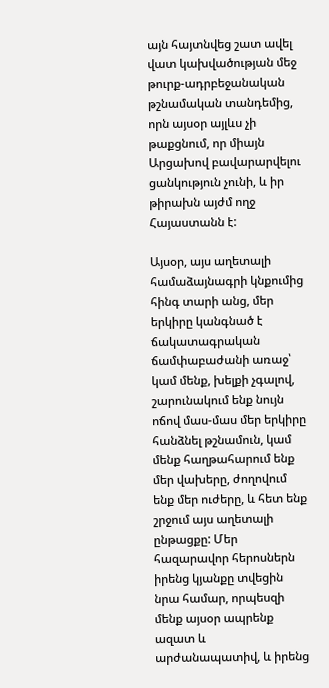այն հայտնվեց շատ ավել վատ կախվածության մեջ թուրք-ադրբեջանական թշնամական տանդեմից, որն այսօր այլևս չի թաքցնում, որ միայն Արցախով բավարարվելու ցանկություն չունի, և իր թիրախն այժմ ողջ Հայաստանն է:

Այսօր, այս աղետալի համաձայնագրի կնքումից հինգ տարի անց, մեր երկիրը կանգնած է ճակատագրական ճամփաբաժանի առաջ՝ կամ մենք, խելքի չգալով, շարունակում ենք նույն ոճով մաս-մաս մեր երկիրը հանձնել թշնամուն, կամ մենք հաղթահարում ենք մեր վախերը, ժողովում ենք մեր ուժերը, և հետ ենք շրջում այս աղետալի ընթացքը: Մեր հազարավոր հերոսներն իրենց կյանքը տվեցին նրա համար, որպեսզի մենք այսօր ապրենք ազատ և արժանապատիվ, և իրենց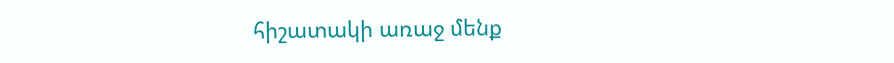հիշատակի առաջ մենք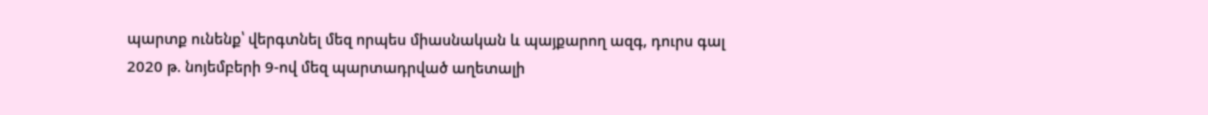պարտք ունենք՝ վերգտնել մեզ որպես միասնական և պայքարող ազգ, դուրս գալ 2020 թ. նոյեմբերի 9-ով մեզ պարտադրված աղետալի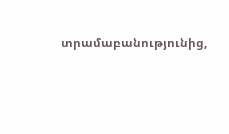տրամաբանությունից,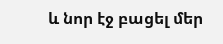և նոր էջ բացել մեր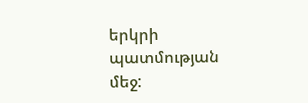երկրի պատմության մեջ: